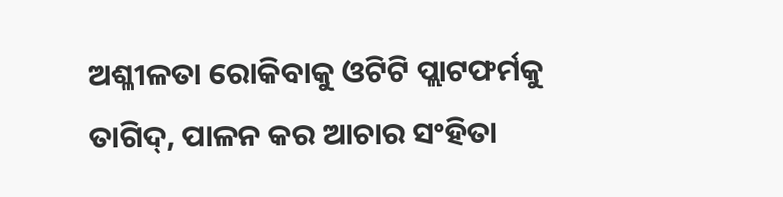ଅଶ୍ଳୀଳତା ରୋକିବାକୁ ଓଟିଟି ପ୍ଲାଟଫର୍ମକୁ ତାଗିଦ୍, ପାଳନ କର ଆଚାର ସଂହିତା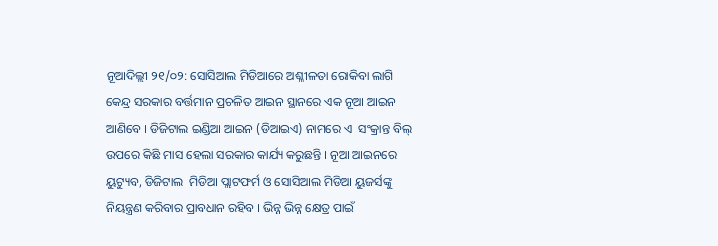ନୂଆଦିଲ୍ଲୀ ୨୧/୦୨: ସୋସିଆଲ ମିଡିଆରେ ଅଶ୍ଳୀଳତା ରୋକିବା ଲାଗି କେନ୍ଦ୍ର ସରକାର ବର୍ତ୍ତମାନ ପ୍ରଚଳିତ ଆଇନ ସ୍ଥାନରେ ଏକ ନୂଆ ଆଇନ ଆଣିବେ । ଡିଜିଟାଲ ଇଣ୍ଡିଆ ଆଇନ (ଡିଆଇଏ) ନାମରେ ଏ  ସଂକ୍ରାନ୍ତ ବିଲ୍‌ ଉପରେ କିଛି ମାସ ହେଲା ସରକାର କାର୍ଯ୍ୟ କରୁଛନ୍ତି । ନୂଆ ଆଇନରେ ୟୁଟ୍ୟୁବ, ଡିଜିଟାଲ  ମିଡିଆ ପ୍ଲାଟଫର୍ମ ଓ ସୋସିଆଲ ମିଡିଆ ୟୁଜର୍ସଙ୍କୁ  ନିୟନ୍ତ୍ରଣ କରିବାର ପ୍ରାବଧାନ ରହିବ । ଭିନ୍ନ ଭିନ୍ନ କ୍ଷେତ୍ର ପାଇଁ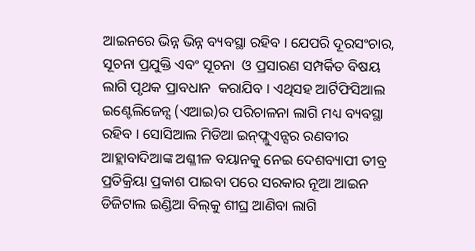ଆଇନରେ ଭିନ୍ନ ଭିନ୍ନ ବ୍ୟବସ୍ଥା ରହିବ । ଯେପରି ଦୂରସଂଚାର, ସୂଚନା ପ୍ରଯୁକ୍ତି ଏବଂ ସୂଚନା  ଓ ପ୍ରସାରଣ ସମ୍ପର୍କିତ ବିଷୟ ଲାଗି ପୃଥକ ପ୍ରାବଧାନ  କରାଯିବ । ଏଥିସହ ଆର୍ଟିଫିସିଆଲ ଇଣ୍ଟେଲିଜେନ୍ସ (ଏଆଇ)ର ପରିଚାଳନା ଲାଗି ମଧ୍ୟ ବ୍ୟବସ୍ଥା ରହିବ । ସୋସିଆଲ ମିଡିଆ ଇନ୍‌ଫ୍ଲୁଏନ୍ସର ରଣବୀର  ଆହ୍ଲାବାଦିଆଙ୍କ ଅଶ୍ଳୀଳ ବୟାନକୁ ନେଇ ଦେଶବ୍ୟାପୀ ତୀବ୍ର ପ୍ରତିକ୍ରିୟା ପ୍ରକାଶ ପାଇବା ପରେ ସରକାର ନୂଆ ଆଇନ ଡିଜିଟାଲ ଇଣ୍ଡିଆ ବିଲ୍‌କୁ ଶୀଘ୍ର ଆଣିବା ଲାଗି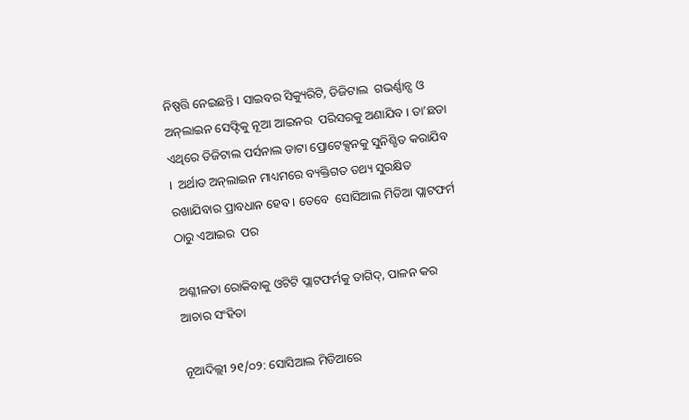ନିଷ୍ପତ୍ତି ନେଇଛନ୍ତି । ସାଇବର ସିକ୍ୟୁରିଟି, ଡିଜିଟାଲ  ଗଭର୍ଣ୍ଣାନ୍ସ ଓ ଅନ୍‌ଲାଇନ ସେଫ୍ଟିକୁ ନୂଆ ଆଇନର  ପରିସରକୁ ଅଣାଯିବ । ତା’ଛଡା ଏଥିରେ ଡିଜିଟାଲ ପର୍ସନାଲ ଡାଟା ପ୍ରୋଟେକ୍ସନକୁ ସୁନିଶ୍ଚିତ କରାଯିବ ।  ଅର୍ଥାତ ଅନ୍‌ଲାଇନ ମାଧ୍ୟମରେ ବ୍ୟକ୍ତିଗତ ତଥ୍ୟ ସୁରକ୍ଷିତ ରଖାଯିବାର ପ୍ରାବଧାନ ହେବ । ତେବେ  ସୋସିଆଲ ମିଡିଆ ପ୍ଲାଟଫର୍ମ ଠାରୁ ଏଆଇର  ପର

ଅଶ୍ଳୀଳତା ରୋକିବାକୁ ଓଟିଟି ପ୍ଲାଟଫର୍ମକୁ ତାଗିଦ୍, ପାଳନ କର ଆଚାର ସଂହିତା

ନୂଆଦିଲ୍ଲୀ ୨୧/୦୨: ସୋସିଆଲ ମିଡିଆରେ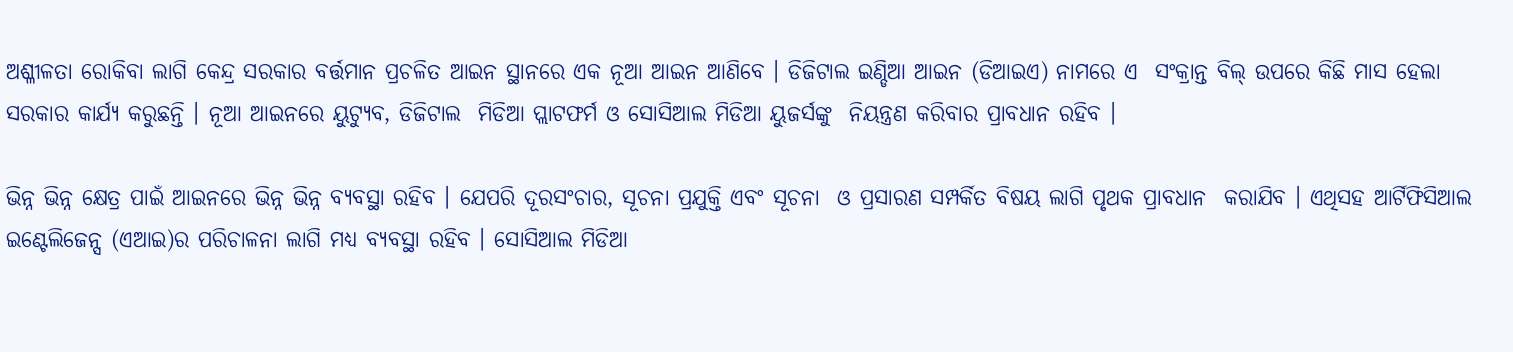ଅଶ୍ଳୀଳତା ରୋକିବା ଲାଗି କେନ୍ଦ୍ର ସରକାର ବର୍ତ୍ତମାନ ପ୍ରଚଳିତ ଆଇନ ସ୍ଥାନରେ ଏକ ନୂଆ ଆଇନ ଆଣିବେ । ଡିଜିଟାଲ ଇଣ୍ଡିଆ ଆଇନ (ଡିଆଇଏ) ନାମରେ ଏ  ସଂକ୍ରାନ୍ତ ବିଲ୍‌ ଉପରେ କିଛି ମାସ ହେଲା ସରକାର କାର୍ଯ୍ୟ କରୁଛନ୍ତି । ନୂଆ ଆଇନରେ ୟୁଟ୍ୟୁବ, ଡିଜିଟାଲ  ମିଡିଆ ପ୍ଲାଟଫର୍ମ ଓ ସୋସିଆଲ ମିଡିଆ ୟୁଜର୍ସଙ୍କୁ  ନିୟନ୍ତ୍ରଣ କରିବାର ପ୍ରାବଧାନ ରହିବ ।

ଭିନ୍ନ ଭିନ୍ନ କ୍ଷେତ୍ର ପାଇଁ ଆଇନରେ ଭିନ୍ନ ଭିନ୍ନ ବ୍ୟବସ୍ଥା ରହିବ । ଯେପରି ଦୂରସଂଚାର, ସୂଚନା ପ୍ରଯୁକ୍ତି ଏବଂ ସୂଚନା  ଓ ପ୍ରସାରଣ ସମ୍ପର୍କିତ ବିଷୟ ଲାଗି ପୃଥକ ପ୍ରାବଧାନ  କରାଯିବ । ଏଥିସହ ଆର୍ଟିଫିସିଆଲ ଇଣ୍ଟେଲିଜେନ୍ସ (ଏଆଇ)ର ପରିଚାଳନା ଲାଗି ମଧ୍ୟ ବ୍ୟବସ୍ଥା ରହିବ । ସୋସିଆଲ ମିଡିଆ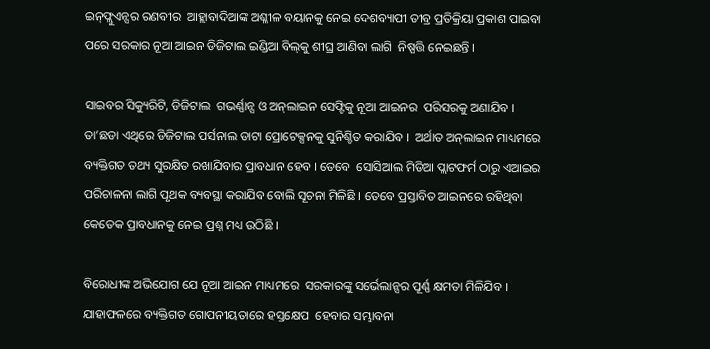ଇନ୍‌ଫ୍ଲୁଏନ୍ସର ରଣବୀର  ଆହ୍ଲାବାଦିଆଙ୍କ ଅଶ୍ଳୀଳ ବୟାନକୁ ନେଇ ଦେଶବ୍ୟାପୀ ତୀବ୍ର ପ୍ରତିକ୍ରିୟା ପ୍ରକାଶ ପାଇବା ପରେ ସରକାର ନୂଆ ଆଇନ ଡିଜିଟାଲ ଇଣ୍ଡିଆ ବିଲ୍‌କୁ ଶୀଘ୍ର ଆଣିବା ଲାଗି  ନିଷ୍ପତ୍ତି ନେଇଛନ୍ତି ।

ସାଇବର ସିକ୍ୟୁରିଟି, ଡିଜିଟାଲ  ଗଭର୍ଣ୍ଣାନ୍ସ ଓ ଅନ୍‌ଲାଇନ ସେଫ୍ଟିକୁ ନୂଆ ଆଇନର  ପରିସରକୁ ଅଣାଯିବ । ତା’ଛଡା ଏଥିରେ ଡିଜିଟାଲ ପର୍ସନାଲ ଡାଟା ପ୍ରୋଟେକ୍ସନକୁ ସୁନିଶ୍ଚିତ କରାଯିବ ।  ଅର୍ଥାତ ଅନ୍‌ଲାଇନ ମାଧ୍ୟମରେ ବ୍ୟକ୍ତିଗତ ତଥ୍ୟ ସୁରକ୍ଷିତ ରଖାଯିବାର ପ୍ରାବଧାନ ହେବ । ତେବେ  ସୋସିଆଲ ମିଡିଆ ପ୍ଲାଟଫର୍ମ ଠାରୁ ଏଆଇର  ପରିଚାଳନା ଲାଗି ପୃଥକ ବ୍ୟବସ୍ଥା କରାଯିବ ବୋଲି ସୂଚନା ମିଳିଛି । ତେବେ ପ୍ରସ୍ତାବିତ ଆଇନରେ ରହିଥିବା  କେତେକ ପ୍ରାବଧାନକୁ ନେଇ ପ୍ରଶ୍ନ ମଧ୍ୟ ଉଠିଛି ।

ବିରୋଧୀଙ୍କ ଅଭିଯୋଗ ଯେ ନୂଆ ଆଇନ ମାଧ୍ୟମରେ  ସରକାରଙ୍କୁ ସର୍ଭେଲାନ୍ସର ପୂର୍ଣ୍ଣ କ୍ଷମତା ମିଳିଯିବ ।  ଯାହାଫଳରେ ବ୍ୟକ୍ତିଗତ ଗୋପନୀୟତାରେ ହସ୍ତକ୍ଷେପ  ହେବାର ସମ୍ଭାବନା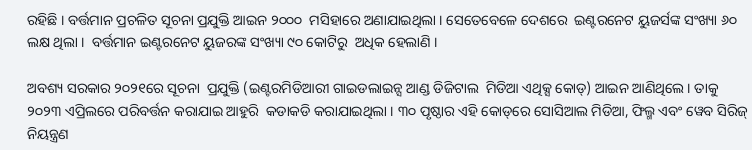ରହିଛି । ବର୍ତ୍ତମାନ ପ୍ରଚଳିତ ସୂଚନା ପ୍ରଯୁକ୍ତି ଆଇନ ୨୦୦୦  ମସିହାରେ ଅଣାଯାଇଥିଲା । ସେତେବେଳେ ଦେଶରେ  ଇଣ୍ଟରନେଟ ୟୁଜର୍ସଙ୍କ ସଂଖ୍ୟା ୬୦ ଲକ୍ଷ ଥିଲା ।  ବର୍ତ୍ତମାନ ଇଣ୍ଟରନେଟ ୟୁଜରଙ୍କ ସଂଖ୍ୟା ୯୦ କୋଟିରୁ  ଅଧିକ ହେଲାଣି ।

ଅବଶ୍ୟ ସରକାର ୨୦୨୧ରେ ସୂଚନା  ପ୍ରଯୁକ୍ତି (ଇଣ୍ଟରମିଡିଆରୀ ଗାଇଡଲାଇନ୍ସ ଆଣ୍ଡ ଡିଜିଟାଲ  ମିଡିଆ ଏଥିକ୍ସ କୋଡ୍‌) ଆଇନ ଆଣିଥିଲେ । ତାକୁ  ୨୦୨୩ ଏପ୍ରିଲରେ ପରିବର୍ତ୍ତନ କରାଯାଇ ଆହୁରି  କଡାକଡି କରାଯାଇଥିଲା । ୩୦ ପୃଷ୍ଠାର ଏହି କୋଡ୍‌ରେ ସୋସିଆଲ ମିଡିଆ, ଫିଲ୍ମ ଏବଂ ୱେବ ସିରିଜ୍‌  ନିୟନ୍ତ୍ରଣ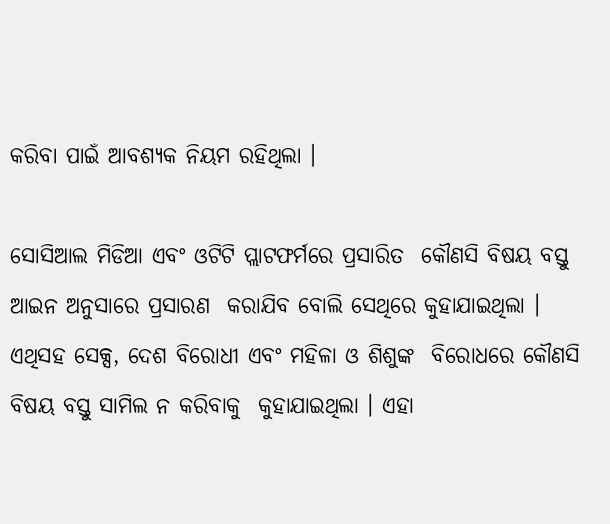କରିବା ପାଇଁ ଆବଶ୍ୟକ ନିୟମ ରହିଥିଲା ।

ସୋସିଆଲ ମିଡିଆ ଏବଂ ଓଟିଟି ପ୍ଲାଟଫର୍ମରେ ପ୍ରସାରିତ  କୌଣସି ବିଷୟ ବସ୍ତୁ ଆଇନ ଅନୁସାରେ ପ୍ରସାରଣ  କରାଯିବ ବୋଲି ସେଥିରେ କୁହାଯାଇଥିଲା । ଏଥିସହ ସେକ୍ସ, ଦେଶ ବିରୋଧୀ ଏବଂ ମହିଳା ଓ ଶିଶୁଙ୍କ  ବିରୋଧରେ କୌଣସି ବିଷୟ ବସ୍ତୁ ସାମିଲ ନ କରିବାକୁ  କୁହାଯାଇଥିଲା । ଏହା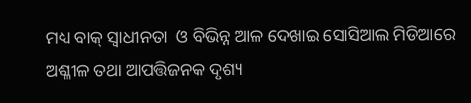ମଧ୍ୟ ବାକ୍‌ ସ୍ୱାଧୀନତା  ଓ ବିଭିନ୍ନ ଆଳ ଦେଖାଇ ସୋସିଆଲ ମିଡିଆରେ  ଅଶ୍ଳୀଳ ତଥା ଆପତ୍ତିଜନକ ଦୃଶ୍ୟ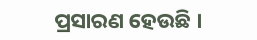ପ୍ରସାରଣ ହେଉଛି ।